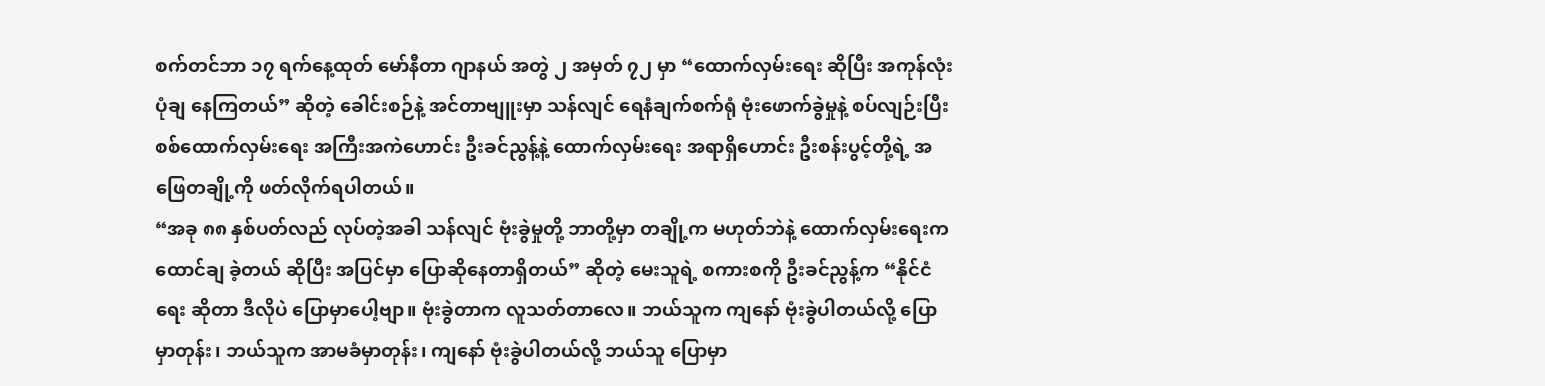စက်တင်ဘာ ၁၇ ရက်နေ့ထုတ် မော်နီတာ ဂျာနယ် အတွဲ ၂ အမှတ် ၇၂ မှာ “ထောက်လှမ်းရေး ဆိုပြီး အကုန်လုံး ပုံချ နေကြတယ်” ဆိုတဲ့ ခေါင်းစဉ်နဲ့ အင်တာဗျူးမှာ သန်လျင် ရေနံချက်စက်ရုံ ဗုံးဖောက်ခွဲမှုနဲ့ စပ်လျဉ်းပြီး စစ်ထောက်လှမ်းရေး အကြီးအကဲဟောင်း ဦးခင်ညွန့်နဲ့ ထောက်လှမ်းရေး အရာရှိဟောင်း ဦးစန်းပွင့်တို့ရဲ့ အဖြေတချို့ကို ဖတ်လိုက်ရပါတယ်။
“အခု ၈၈ နှစ်ပတ်လည် လုပ်တဲ့အခါ သန်လျင် ဗုံးခွဲမှုတို့ ဘာတို့မှာ တချို့က မဟုတ်ဘဲနဲ့ ထောက်လှမ်းရေးက ထောင်ချ ခဲ့တယ် ဆိုပြီး အပြင်မှာ ပြောဆိုနေတာရှိတယ်” ဆိုတဲ့ မေးသူရဲ့ စကားစကို ဦးခင်ညွန့်က “နိုင်ငံရေး ဆိုတာ ဒီလိုပဲ ပြောမှာပေါ့ဗျာ။ ဗုံးခွဲတာက လူသတ်တာလေ။ ဘယ်သူက ကျနော် ဗုံးခွဲပါတယ်လို့ ပြောမှာတုန်း၊ ဘယ်သူက အာမခံမှာတုန်း၊ ကျနော် ဗုံးခွဲပါတယ်လို့ ဘယ်သူ ပြောမှာ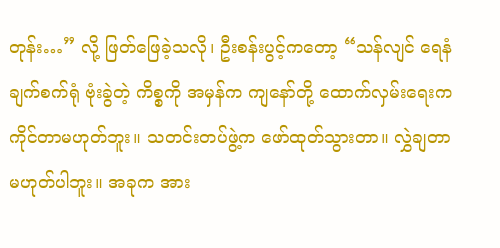တုန်း…” လို့ ဖြတ်ဖြေခဲ့သလို၊ ဦးစန်းပွင့်ကတော့ “သန်လျင် ရေနံချက်စက်ရုံ ဗုံးခွဲတဲ့ ကိစ္စကို အမှန်က ကျနော်တို့ ထောက်လှမ်းရေးက ကိုင်တာမဟုတ်ဘူး။ သတင်းတပ်ဖွဲ့က ဖော်ထုတ်သွားတာ။ လွှဲချတာ မဟုတ်ပါဘူး။ အခုက အား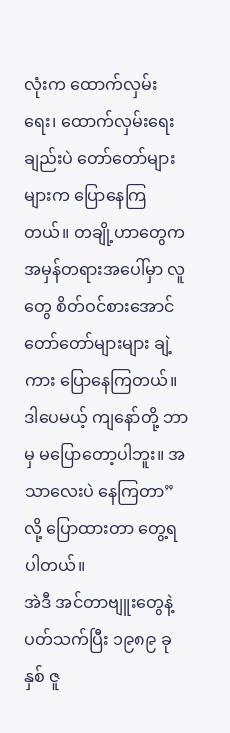လုံးက ထောက်လှမ်းရေး၊ ထောက်လှမ်းရေး ချည်းပဲ တော်တော်များများက ပြောနေကြတယ်။ တချို့ဟာတွေက အမှန်တရားအပေါ်မှာ လူတွေ စိတ်ဝင်စားအောင် တော်တော်များများ ချဲ့ကား ပြောနေကြတယ်။ ဒါပေမယ့် ကျနော်တို့ ဘာမှ မပြောတော့ပါဘူး။ အသာလေးပဲ နေကြတာ” လို့ ပြောထားတာ တွေ့ရပါတယ်။
အဲဒီ အင်တာဗျူးတွေနဲ့ ပတ်သက်ပြီး ၁၉၈၉ ခုနှစ် ဇူ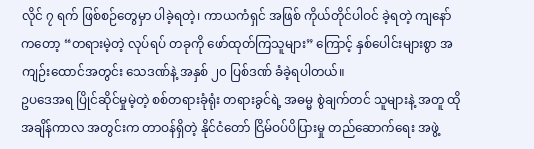လိုင် ၇ ရက် ဖြစ်စဉ်တွေမှာ ပါခဲ့ရတဲ့၊ ကာယကံရှင် အဖြစ် ကိုယ်တိုင်ပါဝင် ခဲ့ရတဲ့ ကျနော် ကတော့ “တရားမဲ့တဲ့ လုပ်ရပ် တခုကို ဖော်ထုတ်ကြသူများ” ကြောင့် နှစ်ပေါင်းများစွာ အကျဉ်းထောင်အတွင်း သေဒဏ်နဲ့ အနှစ် ၂၀ ပြစ်ဒဏ် ခံခဲ့ရပါတယ်။
ဥပဒေအရ ပြိုင်ဆိုင်မှုမဲ့တဲ့ စစ်တရားခုံရုံး တရားခွင်ရဲ့ အဓမ္မ စွဲချက်တင် သူများနဲ့ အတူ ထိုအချိန်ကာလ အတွင်းက တာဝန်ရှိတဲ့ နိုင်ငံတော် ငြိမ်ဝပ်ပိပြားမှု တည်ဆောက်ရေး အဖွဲ့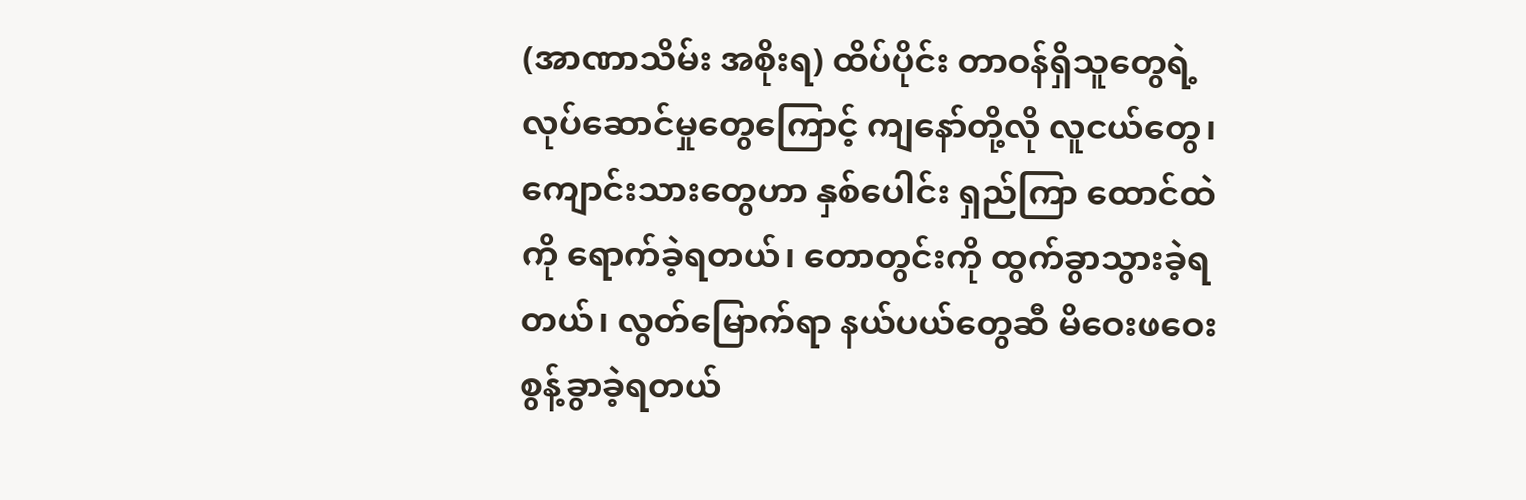(အာဏာသိမ်း အစိုးရ) ထိပ်ပိုင်း တာဝန်ရှိသူတွေရဲ့ လုပ်ဆောင်မှုတွေကြောင့် ကျနော်တို့လို လူငယ်တွေ၊ ကျောင်းသားတွေဟာ နှစ်ပေါင်း ရှည်ကြာ ထောင်ထဲကို ရောက်ခဲ့ရတယ်၊ တောတွင်းကို ထွက်ခွာသွားခဲ့ရတယ်၊ လွတ်မြောက်ရာ နယ်ပယ်တွေဆီ မိဝေးဖဝေး စွန့်ခွာခဲ့ရတယ်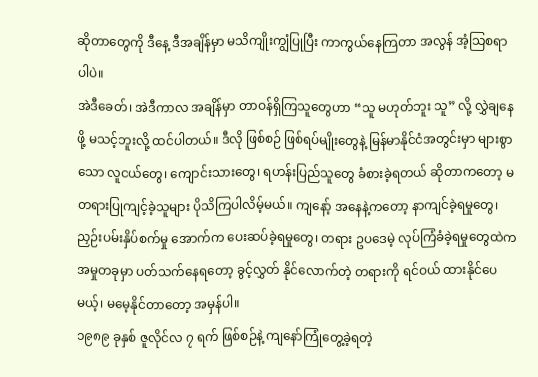ဆိုတာတွေကို ဒီနေ့ ဒီအချိန်မှာ မသိကျိုးကျွံပြုပြီး ကာကွယ်နေကြတာ အလွန် အံ့သြစရာပါပဲ။
အဲဒီခေတ်၊ အဲဒီကာလ အချိန်မှာ တာဝန်ရှိကြသူတွေဟာ “သူ မဟုတ်ဘူး သူ” လို့ လွှဲချနေဖို့ မသင့်ဘူးလို့ ထင်ပါတယ်။ ဒီလို ဖြစ်စဉ် ဖြစ်ရပ်မျိုးတွေနဲ့ မြန်မာနိုင်ငံအတွင်းမှာ များစွာသော လူငယ်တွေ၊ ကျောင်းသားတွေ၊ ရဟန်းပြည်သူတွေ ခံစားခဲ့ရတယ် ဆိုတာကတော့ မတရားပြုကျင့်ခဲ့သူများ ပိုသိကြပါလိမ့်မယ်။ ကျနော့် အနေနဲ့ကတော့ နာကျင်ခဲ့ရမှုတွေ၊ ညှဉ်းပမ်းနှိပ်စက်မှု အောက်က ပေးဆပ်ခဲ့ရမှုတွေ၊ တရား ဥပဒေမဲ့ လုပ်ကြံခံခဲ့ရမှုတွေထဲက အမှုတခုမှာ ပတ်သက်နေရတော့ ခွင့်လွှတ် နိုင်လောက်တဲ့ တရားကို ရင်ဝယ် ထားနိုင်ပေမယ့်၊ မမေ့နိုင်တာတော့ အမှန်ပါ။
၁၉၈၉ ခုနှစ် ဇူလိုင်လ ၇ ရက် ဖြစ်စဉ်နဲ့ ကျနော်ကြုံတွေ့ခဲ့ရတဲ့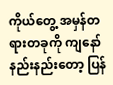ကိုယ်တွေ့ အမှန်တရားတခုကို ကျနော် နည်းနည်းတော့ ပြန်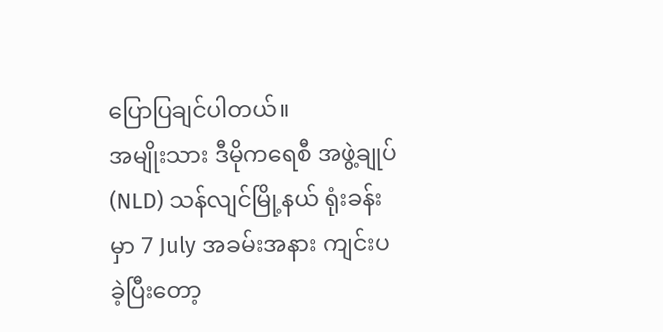ပြောပြချင်ပါတယ်။
အမျိုးသား ဒီမိုကရေစီ အဖွဲ့ချုပ် (NLD) သန်လျင်မြို့နယ် ရုံးခန်းမှာ 7 July အခမ်းအနား ကျင်းပခဲ့ပြီးတော့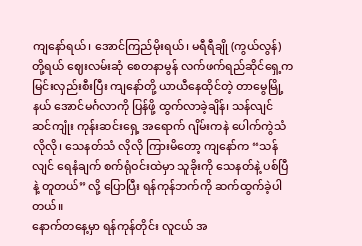ကျနော်ရယ်၊ အောင်ကြည်မိုးရယ်၊ မရီရီချို (ကွယ်လွန်) တို့ရယ် ဈေးလမ်းဆုံ စေတနာမွန် လက်ဖက်ရည်ဆိုင်ရှေ့က မြင်းလှည်းစီးပြီး ကျနော်တို့ ယာယီနေထိုင်တဲ့ တာမွေမြို့နယ် အောင်မင်္ဂလာကို ပြန်ဖို့ ထွက်လာခဲ့ချိန်၊ သန်လျင် ဆင်ကျုံး ကုန်းဆင်းရှေ့ အရောက် ဂျိမ်းကနဲ ပေါက်ကွဲသံ လိုလို၊ သေနတ်သံ လိုလို ကြားမိတော့ ကျနော်က “သန်လျင် ရေနံချက် စက်ရုံဝင်းထဲမှာ သူခိုးကို သေနတ်နဲ့ ပစ်ပြီနဲ့ တူတယ်” လို့ ပြောပြီး ရန်ကုန်ဘက်ကို ဆက်ထွက်ခဲ့ပါတယ်။
နောက်တနေ့မှာ ရန်ကုန်တိုင်း လူငယ် အ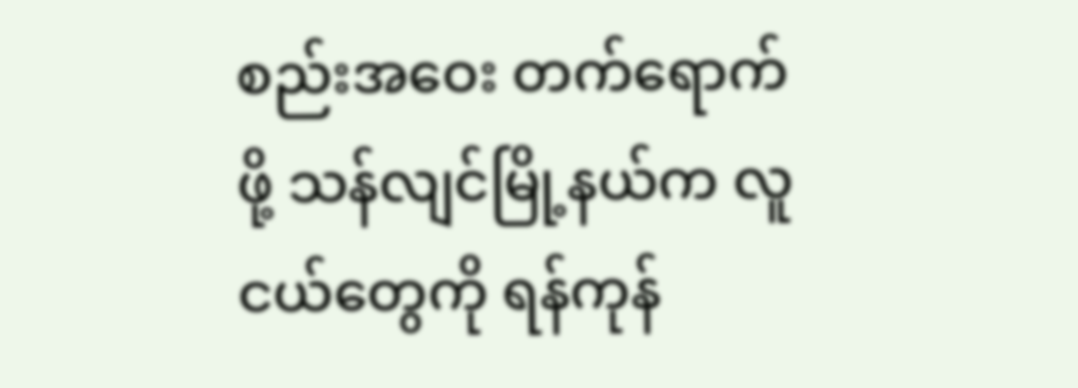စည်းအဝေး တက်ရောက်ဖို့ သန်လျင်မြို့နယ်က လူငယ်တွေကို ရန်ကုန်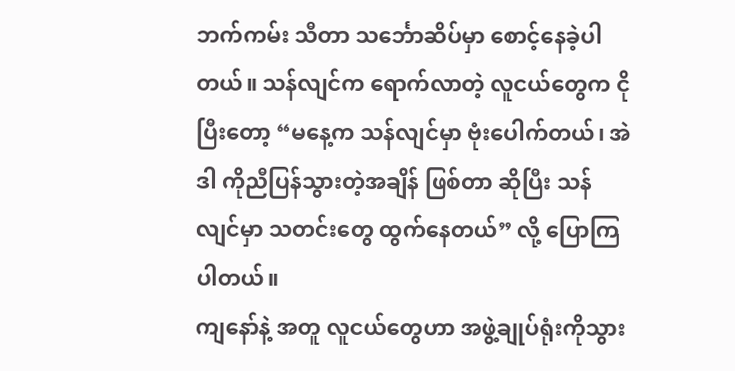ဘက်ကမ်း သီတာ သင်္ဘောဆိပ်မှာ စောင့်နေခဲ့ပါတယ်။ သန်လျင်က ရောက်လာတဲ့ လူငယ်တွေက ငိုပြီးတော့ “မနေ့က သန်လျင်မှာ ဗုံးပေါက်တယ်၊ အဲဒါ ကိုညီပြန်သွားတဲ့အချိန် ဖြစ်တာ ဆိုပြီး သန်လျင်မှာ သတင်းတွေ ထွက်နေတယ်” လို့ ပြောကြပါတယ်။
ကျနော်နဲ့ အတူ လူငယ်တွေဟာ အဖွဲ့ချုပ်ရုံးကိုသွား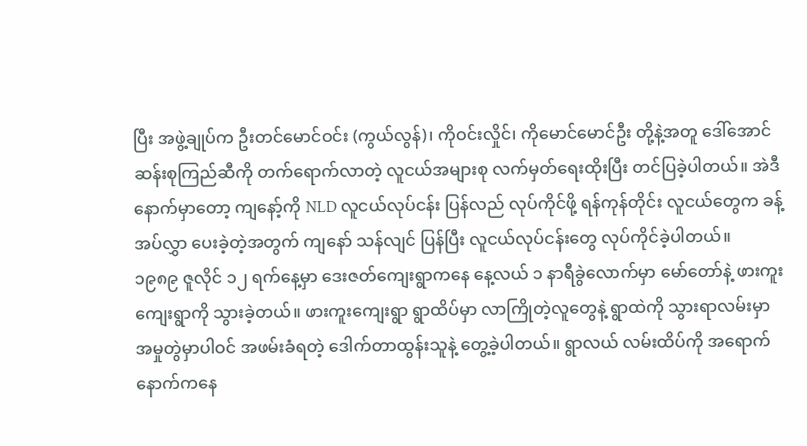ပြီး အဖွဲ့ချုပ်က ဦးတင်မောင်ဝင်း (ကွယ်လွန်)၊ ကိုဝင်းလှိုင်၊ ကိုမောင်မောင်ဦး တို့နဲ့အတူ ဒေါ်အောင်ဆန်းစုကြည်ဆီကို တက်ရောက်လာတဲ့ လူငယ်အများစု လက်မှတ်ရေးထိုးပြီး တင်ပြခဲ့ပါတယ်။ အဲဒီနောက်မှာတော့ ကျနော့်ကို NLD လူငယ်လုပ်ငန်း ပြန်လည် လုပ်ကိုင်ဖို့ ရန်ကုန်တိုင်း လူငယ်တွေက ခန့်အပ်လွှာ ပေးခဲ့တဲ့အတွက် ကျနော် သန်လျင် ပြန်ပြီး လူငယ်လုပ်ငန်းတွေ လုပ်ကိုင်ခဲ့ပါတယ်။
၁၉၈၉ ဇူလိုင် ၁၂ ရက်နေ့မှာ ဒေးဇတ်ကျေးရွာကနေ နေ့လယ် ၁ နာရီခွဲလောက်မှာ မော်တော်နဲ့ ဖားကူးကျေးရွာကို သွားခဲ့တယ်။ ဖားကူးကျေးရွာ ရွာထိပ်မှာ လာကြိုတဲ့လူတွေနဲ့ ရွာထဲကို သွားရာလမ်းမှာ အမှုတွဲမှာပါဝင် အဖမ်းခံရတဲ့ ဒေါက်တာထွန်းသူနဲ့ တွေ့ခဲ့ပါတယ်။ ရွာလယ် လမ်းထိပ်ကို အရောက် နောက်ကနေ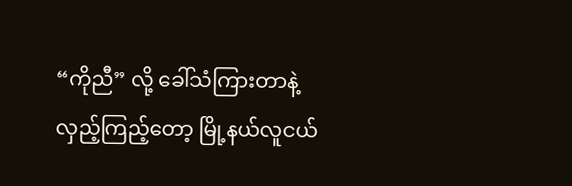“ကိုညီ” လို့ ခေါ်သံကြားတာနဲ့ လှည့်ကြည့်တော့ မြို့နယ်လူငယ်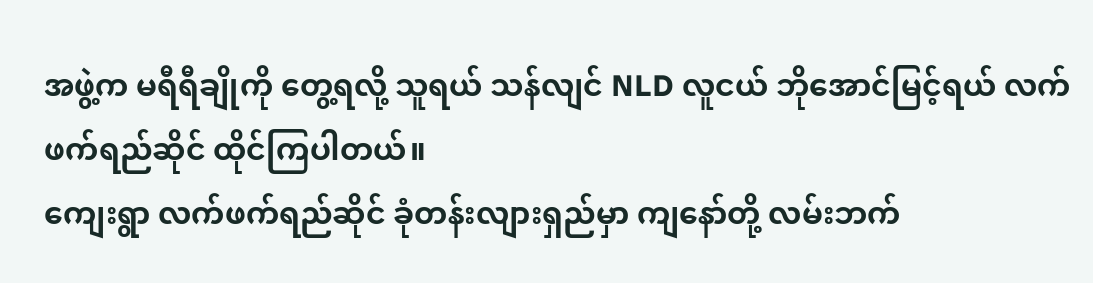အဖွဲ့က မရီရီချိုကို တွေ့ရလို့ သူရယ် သန်လျင် NLD လူငယ် ဘိုအောင်မြင့်ရယ် လက်ဖက်ရည်ဆိုင် ထိုင်ကြပါတယ်။
ကျေးရွာ လက်ဖက်ရည်ဆိုင် ခုံတန်းလျားရှည်မှာ ကျနော်တို့ လမ်းဘက်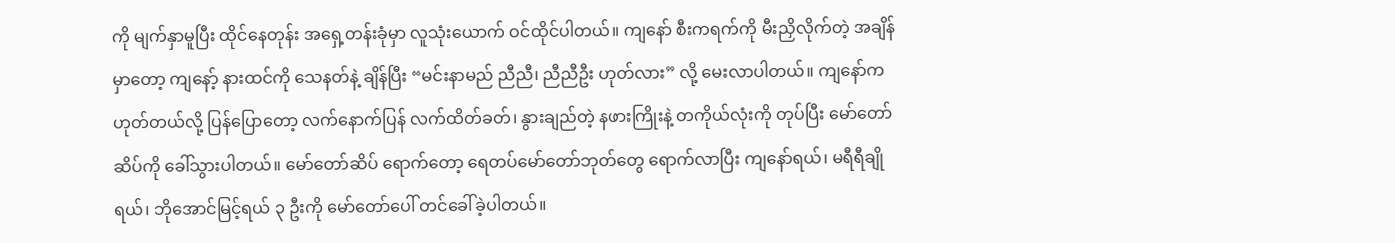ကို မျက်နှာမူပြီး ထိုင်နေတုန်း အရှေ့တန်းခုံမှာ လူသုံးယောက် ဝင်ထိုင်ပါတယ်။ ကျနော် စီးကရက်ကို မီးညှိလိုက်တဲ့ အချိန်မှာတော့ ကျနော့် နားထင်ကို သေနတ်နဲ့ ချိန်ပြီး “မင်းနာမည် ညီညီ၊ ညီညီဦး ဟုတ်လား” လို့ မေးလာပါတယ်။ ကျနော်က ဟုတ်တယ်လို့ ပြန်ပြောတော့ လက်နောက်ပြန် လက်ထိတ်ခတ်၊ နွားချည်တဲ့ နဖားကြိုးနဲ့ တကိုယ်လုံးကို တုပ်ပြီး မော်တော်ဆိပ်ကို ခေါ်သွားပါတယ်။ မော်တော်ဆိပ် ရောက်တော့ ရေတပ်မော်တော်ဘုတ်တွေ ရောက်လာပြီး ကျနော်ရယ်၊ မရီရီချိုရယ်၊ ဘိုအောင်မြင့်ရယ် ၃ ဦးကို မော်တော်ပေါ် တင်ခေါ်ခဲ့ပါတယ်။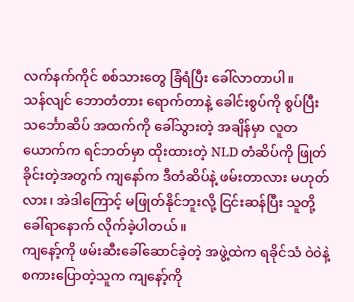လက်နက်ကိုင် စစ်သားတွေ ခြံရံပြီး ခေါ်လာတာပါ။
သန်လျင် ဘောတံတား ရောက်တာနဲ့ ခေါင်းစွပ်ကို စွပ်ပြီး သင်္ဘောဆိပ် အထက်ကို ခေါ်သွားတဲ့ အချိန်မှာ လူတယောက်က ရင်ဘတ်မှာ ထိုးထားတဲ့ NLD တံဆိပ်ကို ဖြုတ်ခိုင်းတဲ့အတွက် ကျနော်က ဒီတံဆိပ်နဲ့ ဖမ်းတာလား မဟုတ်လား၊ အဲဒါကြောင့် မဖြုတ်နိုင်ဘူးလို့ ငြင်းဆန်ပြီး သူတို့ ခေါ်ရာနောက် လိုက်ခဲ့ပါတယ်။
ကျနော့်ကို ဖမ်းဆီးခေါ်ဆောင်ခဲ့တဲ့ အဖွဲ့ထဲက ရခိုင်သံ ဝဲ၀ဲနဲ့ စကားပြောတဲ့သူက ကျနော့်ကို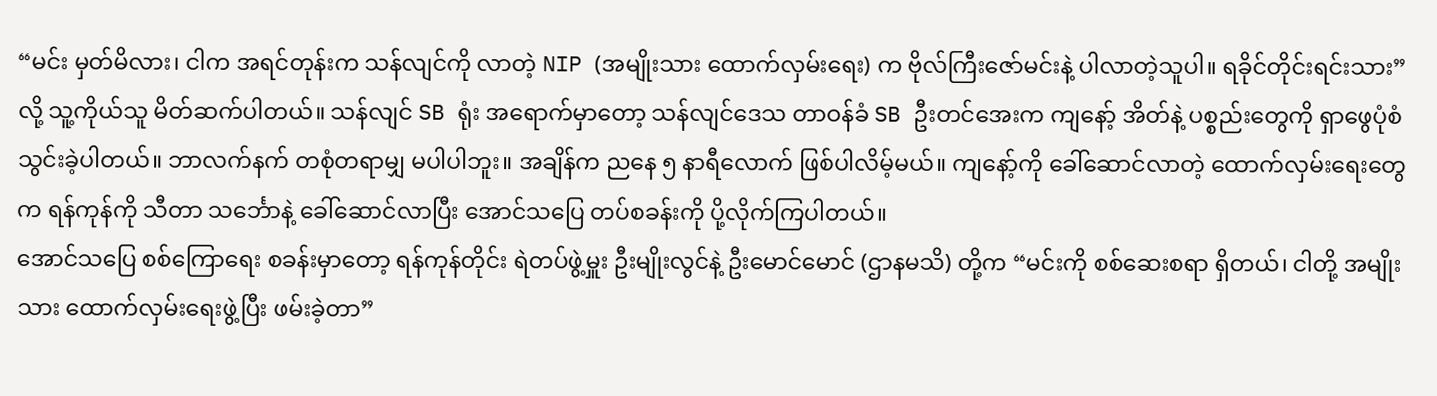“မင်း မှတ်မိလား၊ ငါက အရင်တုန်းက သန်လျင်ကို လာတဲ့ NIP (အမျိုးသား ထောက်လှမ်းရေး) က ဗိုလ်ကြီးဇော်မင်းနဲ့ ပါလာတဲ့သူပါ။ ရခိုင်တိုင်းရင်းသား” လို့ သူ့ကိုယ်သူ မိတ်ဆက်ပါတယ်။ သန်လျင် SB ရုံး အရောက်မှာတော့ သန်လျင်ဒေသ တာဝန်ခံ SB ဦးတင်အေးက ကျနော့် အိတ်နဲ့ ပစ္စည်းတွေကို ရှာဖွေပုံစံ သွင်းခဲ့ပါတယ်။ ဘာလက်နက် တစုံတရာမျှ မပါပါဘူး။ အချိန်က ညနေ ၅ နာရီလောက် ဖြစ်ပါလိမ့်မယ်။ ကျနော့်ကို ခေါ်ဆောင်လာတဲ့ ထောက်လှမ်းရေးတွေက ရန်ကုန်ကို သီတာ သင်္ဘောနဲ့ ခေါ်ဆောင်လာပြီး အောင်သပြေ တပ်စခန်းကို ပို့လိုက်ကြပါတယ်။
အောင်သပြေ စစ်ကြောရေး စခန်းမှာတော့ ရန်ကုန်တိုင်း ရဲတပ်ဖွဲ့မှူး ဦးမျိုးလွင်နဲ့ ဦးမောင်မောင် (ဌာနမသိ) တို့က “မင်းကို စစ်ဆေးစရာ ရှိတယ်၊ ငါတို့ အမျိုးသား ထောက်လှမ်းရေးဖွဲ့ပြီး ဖမ်းခဲ့တာ”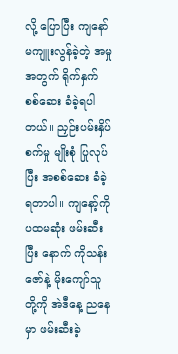လို့ ပြောပြီး ကျနော် မကျူးလွန်ခဲ့တဲ့ အမှုအတွက် ရိုက်နှက် စစ်ဆေး ခံခဲ့ရပါတယ်။ ညှဉ်းပမ်းနှိပ်စက်မှု မျိုးစုံ ပြုလုပ်ပြီး အစစ်ဆေး ခံခဲ့ရတာပါ။ ကျနော့်ကို ပထမဆုံး ဖမ်းဆီးပြီး နောက် ကိုသန်းဇော်နဲ့ မိုးကျော်သူတို့ကို အဲဒီနေ့ ညနေမှာ ဖမ်းဆီးခဲ့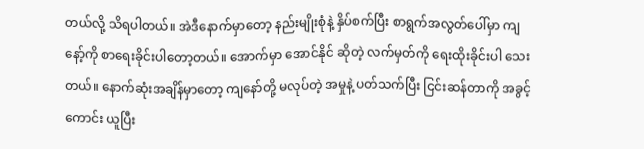တယ်လို့ သိရပါတယ်။ အဲဒီနောက်မှာတော့ နည်းမျိုးစုံနဲ့ နှိပ်စက်ပြီး စာရွက်အလွတ်ပေါ်မှာ ကျနော့်ကို စာရေးခိုင်းပါတော့တယ်။ အောက်မှာ အောင်နိုင် ဆိုတဲ့ လက်မှတ်ကို ရေးထိုးခိုင်းပါ သေးတယ်။ နောက်ဆုံးအချိန်မှာတော့ ကျနော်တို့ မလုပ်တဲ့ အမှုနဲ့ ပတ်သက်ပြီး ငြင်းဆန်တာကို အခွင့်ကောင်း ယူပြီး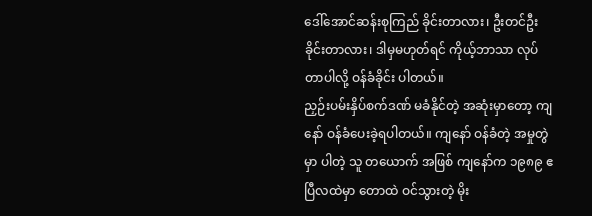ဒေါ်အောင်ဆန်းစုကြည် ခိုင်းတာလား၊ ဦးတင်ဦး ခိုင်းတာလား၊ ဒါမှမဟုတ်ရင် ကိုယ့်ဘာသာ လုပ်တာပါလို့ ဝန်ခံခိုင်း ပါတယ်။
ညှဉ်းပမ်းနှိပ်စက်ဒဏ် မခံနိုင်တဲ့ အဆုံးမှာတော့ ကျနော် ဝန်ခံပေးခဲ့ရပါတယ်။ ကျနော် ဝန်ခံတဲ့ အမှုတွဲမှာ ပါတဲ့ သူ တယောက် အဖြစ် ကျနော်က ၁၉၈၉ ဧပြီလထဲမှာ တောထဲ ဝင်သွားတဲ့ မိုး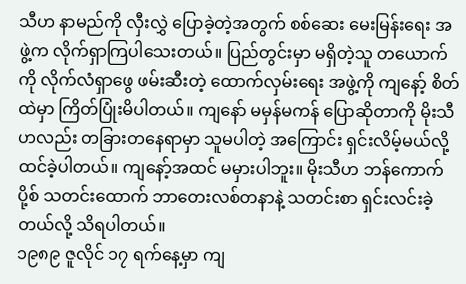သီဟ နာမည်ကို လှီးလွှဲ ပြောခဲ့တဲ့အတွက် စစ်ဆေး မေးမြန်းရေး အဖွဲ့က လိုက်ရှာကြပါသေးတယ်။ ပြည်တွင်းမှာ မရှိတဲ့သူ တယောက်ကို လိုက်လံရှာဖွေ ဖမ်းဆီးတဲ့ ထောက်လှမ်းရေး အဖွဲ့ကို ကျနော့် စိတ်ထဲမှာ ကြိတ်ပြုံးမိပါတယ်။ ကျနော် မမှန်မကန် ပြောဆိုတာကို မိုးသီဟလည်း တခြားတနေရာမှာ သူမပါတဲ့ အကြောင်း ရှင်းလိမ့်မယ်လို့ ထင်ခဲ့ပါတယ်။ ကျနော့်အထင် မမှားပါဘူး။ မိုးသီဟ ဘန်ကောက်ပို့စ် သတင်းထောက် ဘာတေးလစ်တနာနဲ့ သတင်းစာ ရှင်းလင်းခဲ့တယ်လို့ သိရပါတယ်။
၁၉၈၉ ဇူလိုင် ၁၇ ရက်နေ့မှာ ကျ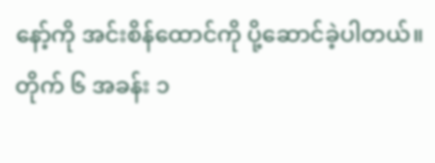နော့်ကို အင်းစိန်ထောင်ကို ပို့ဆောင်ခဲ့ပါတယ်။ တိုက် ၆ အခန်း ၁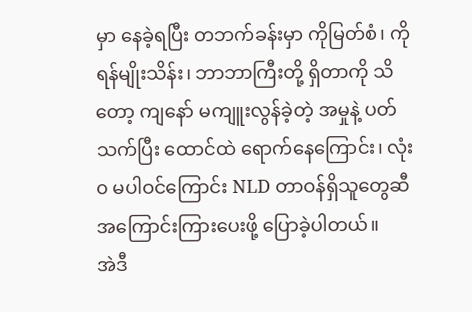မှာ နေခဲ့ရပြီး တဘက်ခန်းမှာ ကိုမြတ်စံ၊ ကိုရန်မျိုးသိန်း၊ ဘာဘာကြီးတို့ ရှိတာကို သိတော့ ကျနော် မကျူးလွန်ခဲ့တဲ့ အမှုနဲ့ ပတ်သက်ပြီး ထောင်ထဲ ရောက်နေကြောင်း၊ လုံး၀ မပါဝင်ကြောင်း NLD တာဝန်ရှိသူတွေဆီ အကြောင်းကြားပေးဖို့ ပြောခဲ့ပါတယ်။
အဲဒီ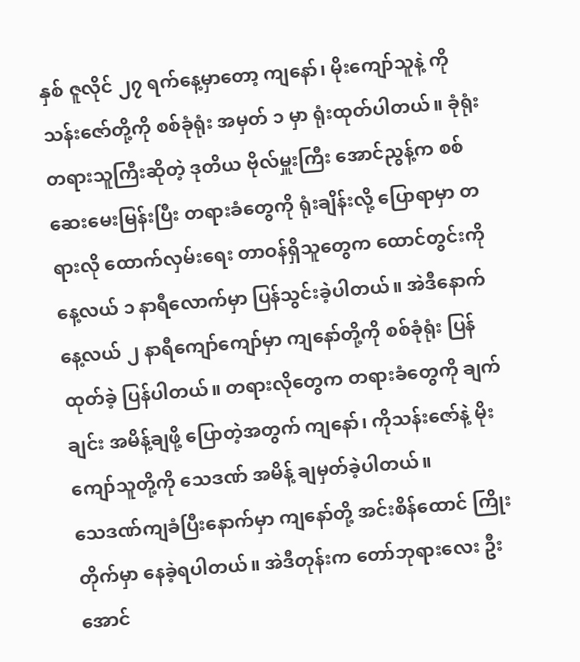နှစ် ဇူလိုင် ၂၇ ရက်နေ့မှာတော့ ကျနော်၊ မိုးကျော်သူနဲ့ ကိုသန်းဇော်တို့ကို စစ်ခုံရုံး အမှတ် ၁ မှာ ရုံးထုတ်ပါတယ်။ ခုံရုံး တရားသူကြီးဆိုတဲ့ ဒုတိယ ဗိုလ်မှူးကြီး အောင်ညွန့်က စစ်ဆေးမေးမြန်းပြီး တရားခံတွေကို ရုံးချိန်းလို့ ပြောရာမှာ တရားလို ထောက်လှမ်းရေး တာဝန်ရှိသူတွေက ထောင်တွင်းကို နေ့လယ် ၁ နာရီလောက်မှာ ပြန်သွင်းခဲ့ပါတယ်။ အဲဒီနောက် နေ့လယ် ၂ နာရီကျော်ကျော်မှာ ကျနော်တို့ကို စစ်ခုံရုံး ပြန်ထုတ်ခဲ့ ပြန်ပါတယ်။ တရားလိုတွေက တရားခံတွေကို ချက်ချင်း အမိန့်ချဖို့ ပြောတဲ့အတွက် ကျနော်၊ ကိုသန်းဇော်နဲ့ မိုးကျော်သူတို့ကို သေဒဏ် အမိန့် ချမှတ်ခဲ့ပါတယ်။
သေဒဏ်ကျခံပြီးနောက်မှာ ကျနော်တို့ အင်းစိန်ထောင် ကြိုးတိုက်မှာ နေခဲ့ရပါတယ်။ အဲဒီတုန်းက တော်ဘုရားလေး ဦးအောင်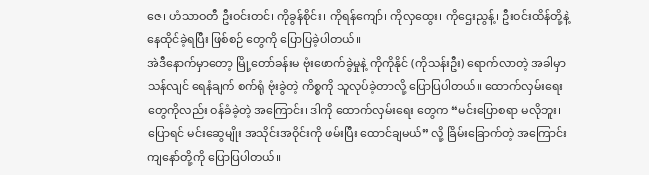ဇေ၊ ဟံသာဝတီ ဦးဝင်းတင်၊ ကိုခွန်စိုင်း၊ ကိုရန်ကျော်၊ ကိုလှထွေး၊ ကိုဌေးညွန့်၊ ဦးဝင်းထိန်တို့နဲ့ နေထိုင်ခဲ့ရပြီး ဖြစ်စဉ် တွေကို ပြောပြခဲ့ပါတယ်။
အဲဒီနောက်မှာတော့ မြို့တော်ခန်းမ ဗုံးဖောက်ခွဲမှုနဲ့ ကိုကိုနိုင် (ကိုသန်းဦး) ရောက်လာတဲ့ အခါမှာ သန်လျင် ရေနံချက် စက်ရုံ ဗုံးခွဲတဲ့ ကိစ္စကို သူလုပ်ခဲ့တာလို့ ပြောပြပါတယ်။ ထောက်လှမ်းရေးတွေကိုလည်း ဝန်ခံခဲ့တဲ့ အကြောင်း၊ ဒါကို ထောက်လှမ်းရေး တွေက “မင်းပြောစရာ မလိုဘူး၊ ပြောရင် မင်းဆွေမျိုး အသိုင်းအဝိုင်းကို ဖမ်းပြီး ထောင်ချမယ်” လို့ ခြိမ်းခြောက်တဲ့ အကြောင်း ကျနော်တို့ကို ပြောပြပါတယ်။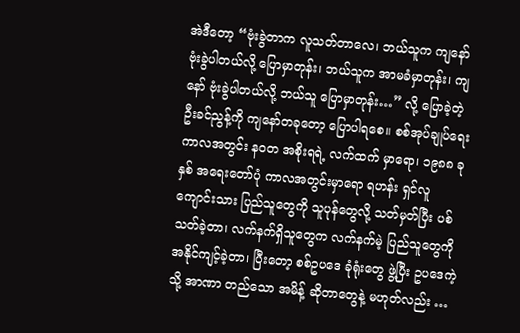အဲဒီတော့ “ဗုံးခွဲတာက လူသတ်တာလေ၊ ဘယ်သူက ကျနော် ဗုံးခွဲပါတယ်လို့ ပြောမှာတုန်း၊ ဘယ်သူက အာမခံမှာတုန်း၊ ကျနော် ဗုံးခွဲပါတယ်လို့ ဘယ်သူ ပြောမှာတုန်း…” လို့ ပြောခဲ့တဲ့ ဦးခင်ညွန့်ကို ကျနော်တခုတော့ ပြောပါရစေ။ စစ်အုပ်ချုပ်ရေး ကာလအတွင်း နဝတ အစိုးရရဲ့ လက်ထက် မှာရော၊ ၁၉၈၈ ခုနှစ် အရေးတော်ပုံ ကာလအတွင်းမှာရော ရဟန်း ရှင်လူ ကျောင်းသား ပြည်သူတွေကို သူပုန်တွေလို့ သတ်မှတ်ပြီး ပစ်သတ်ခဲ့တာ၊ လက်နက်ရှိသူတွေက လက်နက်မဲ့ ပြည်သူတွေကို အနိုင်ကျင့်ခဲ့တာ၊ ပြီးတော့ စစ်ဥပဒေ ခုံရုံးတွေ ဖွဲ့ပြီး ဥပဒေကဲ့သို့ အာဏာ တည်သော အမိန့် ဆိုတာတွေနဲ့ မဟုတ်လည်း …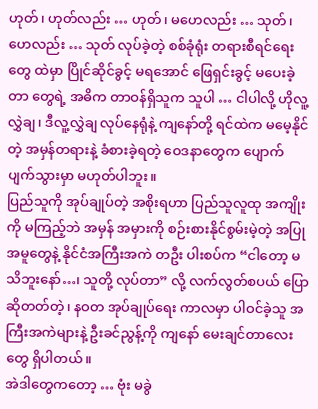ဟုတ်၊ ဟုတ်လည်း … ဟုတ်၊ မဟေလည်း … သုတ်၊ ဟေလည်း … သုတ် လုပ်ခဲ့တဲ့ စစ်ခုံရုံး တရားစီရင်ရေးတွေ ထဲမှာ ပြိုင်ဆိုင်ခွင့် မရအောင် ဖြေရှင်းခွင့် မပေးခဲ့တာ တွေရဲ့ အဓိက တာဝန်ရှိသူက သူပါ … ငါပါလို့ ဟိုလူ့လွှဲချ၊ ဒီလူ့လွှဲချ လုပ်နေရုံနဲ့ ကျနော်တို့ ရင်ထဲက မမေ့နိုင်တဲ့ အမှန်တရားနဲ့ ခံစားခဲ့ရတဲ့ ဝေဒနာတွေက ပျောက်ပျက်သွားမှာ မဟုတ်ပါဘူး။
ပြည်သူကို အုပ်ချုပ်တဲ့ အစိုးရဟာ ပြည်သူလူထု အကျိုးကို မကြည့်ဘဲ အမှန် အမှားကို စဉ်းစားနိုင်စွမ်းမဲ့တဲ့ အပြုအမူတွေနဲ့ နိုင်ငံအကြီးအကဲ တဦး ပါးစပ်က “ငါတော့ မသိဘူးနော်…၊ သူတို့ လုပ်တာ” လို့ လက်လွတ်စပယ် ပြောဆိုတတ်တဲ့၊ နဝတ အုပ်ချုပ်ရေး ကာလမှာ ပါဝင်ခဲ့သူ အကြီးအကဲများနဲ့ ဦးခင်ညွန့်ကို ကျနော် မေးချင်တာလေးတွေ ရှိပါတယ်။
အဲဒါတွေကတော့ … ဗုံး မခွဲ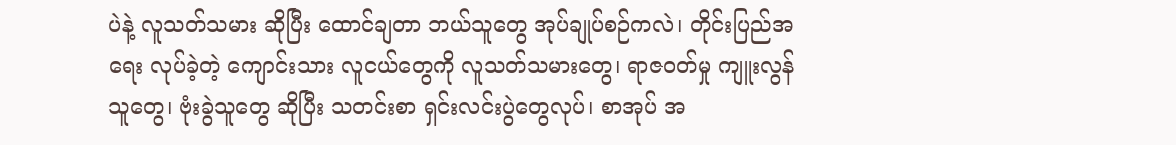ပဲနဲ့ လူသတ်သမား ဆိုပြီး ထောင်ချတာ ဘယ်သူတွေ အုပ်ချုပ်စဉ်ကလဲ၊ တိုင်းပြည်အရေး လုပ်ခဲ့တဲ့ ကျောင်းသား လူငယ်တွေကို လူသတ်သမားတွေ၊ ရာဇဝတ်မှု ကျူးလွန်သူတွေ၊ ဗုံးခွဲသူတွေ ဆိုပြီး သတင်းစာ ရှင်းလင်းပွဲတွေလုပ်၊ စာအုပ် အ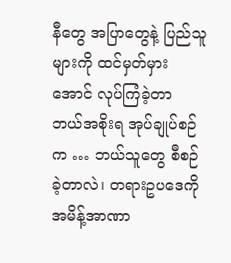နီတွေ အပြာတွေနဲ့ ပြည်သူများကို ထင်မှတ်မှားအောင် လုပ်ကြံခဲ့တာ ဘယ်အစိုးရ အုပ်ချုပ်စဉ်က … ဘယ်သူတွေ စီစဉ်ခဲ့တာလဲ၊ တရားဥပဒေကို အမိန့်အာဏာ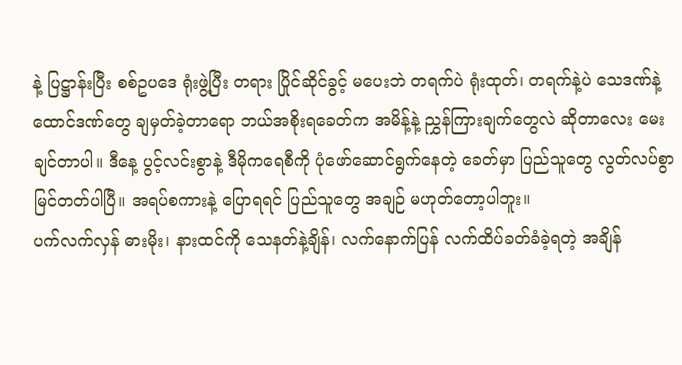နဲ့ ပြဋ္ဌာန်းပြီး စစ်ဥပဒေ ရုံးဖွဲ့ပြီး တရား ပြိုင်ဆိုင်ခွင့် မပေးဘဲ တရက်ပဲ ရုံးထုတ်၊ တရက်နဲ့ပဲ သေဒဏ်နဲ့ ထောင်ဒဏ်တွေ ချမှတ်ခဲ့တာရော ဘယ်အစိုးရခေတ်က အမိန့်နဲ့ ညွှန်ကြားချက်တွေလဲ ဆိုတာလေး မေးချင်တာပါ။ ဒီနေ့ ပွင့်လင်းစွာနဲ့ ဒီမိုကရေစီကို ပုံဖော်ဆောင်ရွက်နေတဲ့ ခေတ်မှာ ပြည်သူတွေ လွတ်လပ်စွာ မြင်တတ်ပါပြီ။ အရပ်စကားနဲ့ ပြောရရင် ပြည်သူတွေ အချဉ် မဟုတ်တော့ပါဘူး။
ပက်လက်လှန် ဓားမိုး၊ နားထင်ကို သေနတ်နဲ့ချိန်၊ လက်နောက်ပြန် လက်ထိပ်ခတ်ခံခဲ့ရတဲ့ အချိန်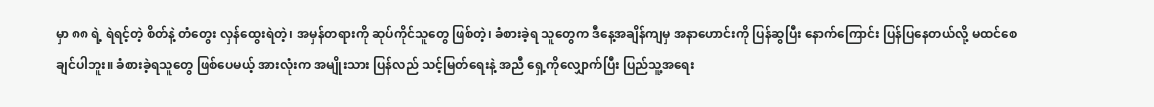မှာ ၈၈ ရဲ့ ရဲရင့်တဲ့ စိတ်နဲ့ တံတွေး လှန်ထွေးရဲတဲ့၊ အမှန်တရားကို ဆုပ်ကိုင်သူတွေ ဖြစ်တဲ့၊ ခံစားခဲ့ရ သူတွေက ဒီနေ့အချိန်ကျမှ အနာဟောင်းကို ပြန်ဆွပြီး နောက်ကြောင်း ပြန်ပြနေတယ်လို့ မထင်စေချင်ပါဘူး။ ခံစားခဲ့ရသူတွေ ဖြစ်ပေမယ့် အားလုံးက အမျိုးသား ပြန်လည် သင့်မြတ်ရေးနဲ့ အညီ ရှေ့ကိုလျှောက်ပြီး ပြည်သူ့အရေး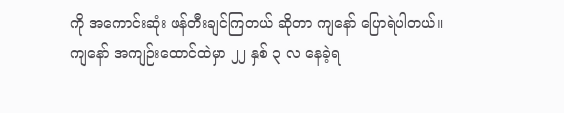ကို အကောင်းဆုံး ဖန်တီးချင်ကြတယ် ဆိုတာ ကျနော် ပြောရဲပါတယ်။
ကျနော် အကျဉ်းထောင်ထဲမှာ ၂၂ နှစ် ၃ လ နေခဲ့ရ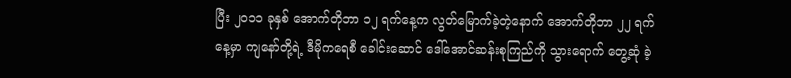ပြီး ၂၀၁၁ ခုနှစ် အောက်တိုဘာ ၁၂ ရက်နေ့က လွတ်မြောက်ခဲ့တဲ့နောက် အောက်တိုဘာ ၂၂ ရက်နေ့မှာ ကျနော်တို့ရဲ့ ဒီမိုကရေစီ ခေါင်းဆောင် ဒေါ်အောင်ဆန်းစုကြည်ကို သွားရောက် တွေ့ဆုံ ခဲ့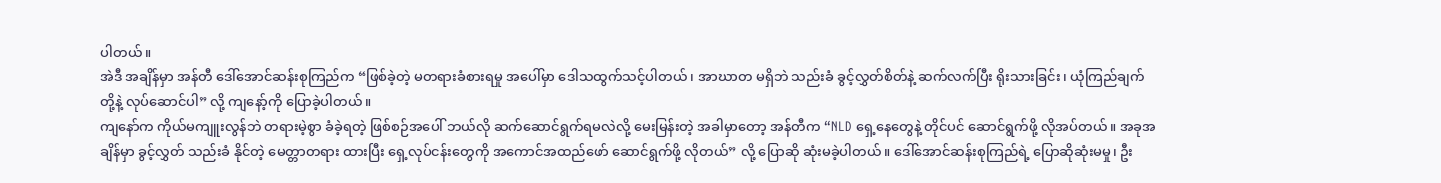ပါတယ်။
အဲဒီ အချိန်မှာ အန်တီ ဒေါ်အောင်ဆန်းစုကြည်က “ဖြစ်ခဲ့တဲ့ မတရားခံစားရမှု အပေါ်မှာ ဒေါသထွက်သင့်ပါတယ်၊ အာဃာတ မရှိဘဲ သည်းခံ ခွင့်လွှတ်စိတ်နဲ့ ဆက်လက်ပြီး ရိုးသားခြင်း၊ ယုံကြည်ချက်တို့နဲ့ လုပ်ဆောင်ပါ” လို့ ကျနော့်ကို ပြောခဲ့ပါတယ်။
ကျနော်က ကိုယ်မကျူးလွန်ဘဲ တရားမဲ့စွာ ခံခဲ့ရတဲ့ ဖြစ်စဉ်အပေါ် ဘယ်လို ဆက်ဆောင်ရွက်ရမလဲလို့ မေးမြန်းတဲ့ အခါမှာတော့ အန်တီက “NLD ရှေ့နေတွေနဲ့ တိုင်ပင် ဆောင်ရွက်ဖို့ လိုအပ်တယ်။ အခုအချိန်မှာ ခွင့်လွှတ် သည်းခံ နိုင်တဲ့ မေတ္တာတရား ထားပြီး ရှေ့လုပ်ငန်းတွေကို အကောင်အထည်ဖော် ဆောင်ရွက်ဖို့ လိုတယ်” လို့ ပြောဆို ဆုံးမခဲ့ပါတယ်။ ဒေါ်အောင်ဆန်းစုကြည်ရဲ့ ပြောဆိုဆုံးမမှု၊ ဦး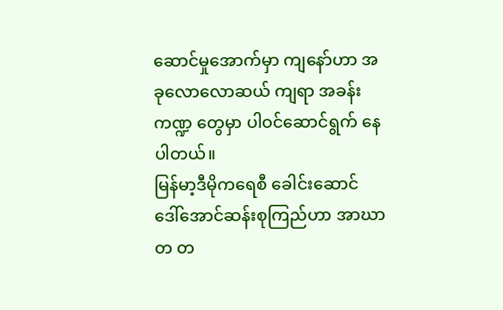ဆောင်မှုအောက်မှာ ကျနော်ဟာ အခုလောလောဆယ် ကျရာ အခန်းကဏ္ဍ တွေမှာ ပါဝင်ဆောင်ရွက် နေပါတယ်။
မြန်မာ့ဒီမိုကရေစီ ခေါင်းဆောင် ဒေါ်အောင်ဆန်းစုကြည်ဟာ အာဃာတ တ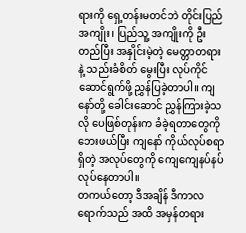ရားကို ရှေ့တန်းမတင်ဘဲ တိုင်းပြည်အကျိုး၊ ပြည်သူ့ အကျိုးကို ဦးတည်ပြီး အနှိုင်းမဲ့တဲ့ မေတ္တာတရားနဲ့ သည်းခံစိတ် မွေးပြီး လုပ်ကိုင်ဆောင်ရွက်ဖို့ ညွှန်ပြခဲ့တာပါ။ ကျနော်တို့ ခေါင်းဆောင် ညွှန်ကြားခဲ့သလို ပေဖြစ်တုန်းက ခံခဲ့ရတာတွေကို ဘေးဖယ်ပြီး ကျနော် ကိုယ်လုပ်စရာရှိတဲ့ အလုပ်တွေကို ကျေကျေနပ်နပ် လုပ်နေတာပါ။
တကယ်တော့ ဒီအချိန် ဒီကာလ ရောက်သည် အထိ အမှန်တရား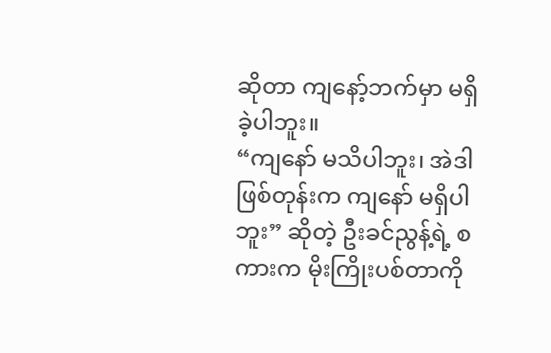ဆိုတာ ကျနော့်ဘက်မှာ မရှိခဲ့ပါဘူး။
“ကျနော် မသိပါဘူး၊ အဲဒါဖြစ်တုန်းက ကျနော် မရှိပါဘူး” ဆိုတဲ့ ဦးခင်ညွန့်ရဲ့ စကားက မိုးကြိုးပစ်တာကို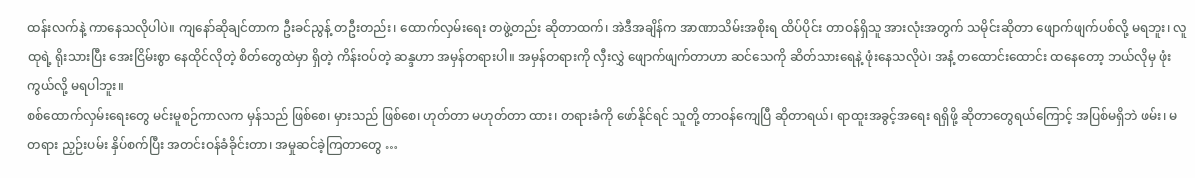ထန်းလက်နဲ့ ကာနေသလိုပါပဲ။ ကျနော်ဆိုချင်တာက ဦးခင်ညွန့် တဦးတည်း၊ ထောက်လှမ်းရေး တဖွဲ့တည်း ဆိုတာထက်၊ အဲဒီအချိန်က အာဏာသိမ်းအစိုးရ ထိပ်ပိုင်း တာဝန်ရှိသူ အားလုံးအတွက် သမိုင်းဆိုတာ ဖျောက်ဖျက်ပစ်လို့ မရဘူး၊ လူထုရဲ့ ရိုးသားပြီး အေးငြိမ်းစွာ နေထိုင်လိုတဲ့ စိတ်တွေထဲမှာ ရှိတဲ့ ကိန်းဝပ်တဲ့ ဆန္ဒဟာ အမှန်တရားပါ။ အမှန်တရားကို လှီးလွှဲ ဖျောက်ဖျက်တာဟာ ဆင်သေကို ဆိတ်သားရေနဲ့ ဖုံးနေသလိုပဲ၊ အနံ့ တထောင်းထောင်း ထနေတော့ ဘယ်လိုမှ ဖုံးကွယ်လို့ မရပါဘူး။
စစ်ထောက်လှမ်းရေးတွေ မင်းမူစဉ်ကာလက မှန်သည် ဖြစ်စေ၊ မှားသည် ဖြစ်စေ၊ ဟုတ်တာ မဟုတ်တာ ထား၊ တရားခံကို ဖော်နိုင်ရင် သူတို့ တာဝန်ကျေပြီ ဆိုတာရယ်၊ ရာထူးအခွင့်အရေး ရရှိဖို့ ဆိုတာတွေရယ်ကြောင့် အပြစ်မရှိဘဲ ဖမ်း၊ မတရား ညှဉ်းပမ်း နှိပ်စက်ပြီး အတင်းဝန်ခံခိုင်းတာ၊ အမှုဆင်ခဲ့ကြတာတွေ …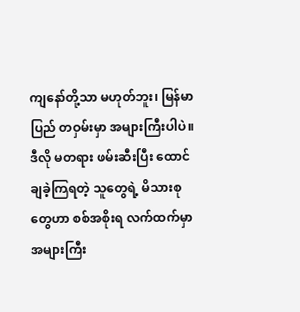ကျနော်တို့သာ မဟုတ်ဘူး၊ မြန်မာပြည် တဝှမ်းမှာ အများကြီးပါပဲ။ ဒီလို မတရား ဖမ်းဆီးပြီး ထောင်ချခဲ့ကြရတဲ့ သူတွေရဲ့ မိသားစုတွေဟာ စစ်အစိုးရ လက်ထက်မှာ အများကြီး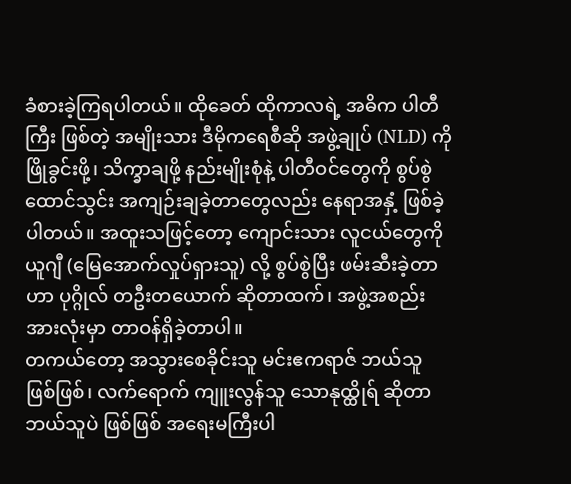ခံစားခဲ့ကြရပါတယ်။ ထိုခေတ် ထိုကာလရဲ့ အဓိက ပါတီကြီး ဖြစ်တဲ့ အမျိုးသား ဒီမိုကရေစီဆို အဖွဲ့ချုပ် (NLD) ကို ဖြိုခွင်းဖို့၊ သိက္ခာချဖို့ နည်းမျိုးစုံနဲ့ ပါတီဝင်တွေကို စွပ်စွဲ ထောင်သွင်း အကျဉ်းချခဲ့တာတွေလည်း နေရာအနှံ့ ဖြစ်ခဲ့ပါတယ်။ အထူးသဖြင့်တော့ ကျောင်းသား လူငယ်တွေကို ယူဂျီ (မြေအောက်လှုပ်ရှားသူ) လို့ စွပ်စွဲပြီး ဖမ်းဆီးခဲ့တာဟာ ပုဂ္ဂိုလ် တဦးတယောက် ဆိုတာထက်၊ အဖွဲ့အစည်း အားလုံးမှာ တာဝန်ရှိခဲ့တာပါ။
တကယ်တော့ အသွားစေခိုင်းသူ မင်းဧကရာဇ် ဘယ်သူ ဖြစ်ဖြစ်၊ လက်ရောက် ကျူးလွန်သူ သောနုထ္ထိုရ် ဆိုတာ ဘယ်သူပဲ ဖြစ်ဖြစ် အရေးမကြီးပါ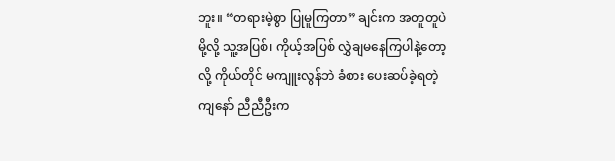ဘူး။ “တရားမဲ့စွာ ပြုမူကြတာ” ချင်းက အတူတူပဲမို့လို့ သူ့အပြစ်၊ ကိုယ့်အပြစ် လွှဲချမနေကြပါနဲ့တော့လို့ ကိုယ်တိုင် မကျူးလွန်ဘဲ ခံစား ပေးဆပ်ခဲ့ရတဲ့ ကျနော် ညီညီဦးက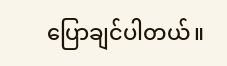ပြောချင်ပါတယ်။